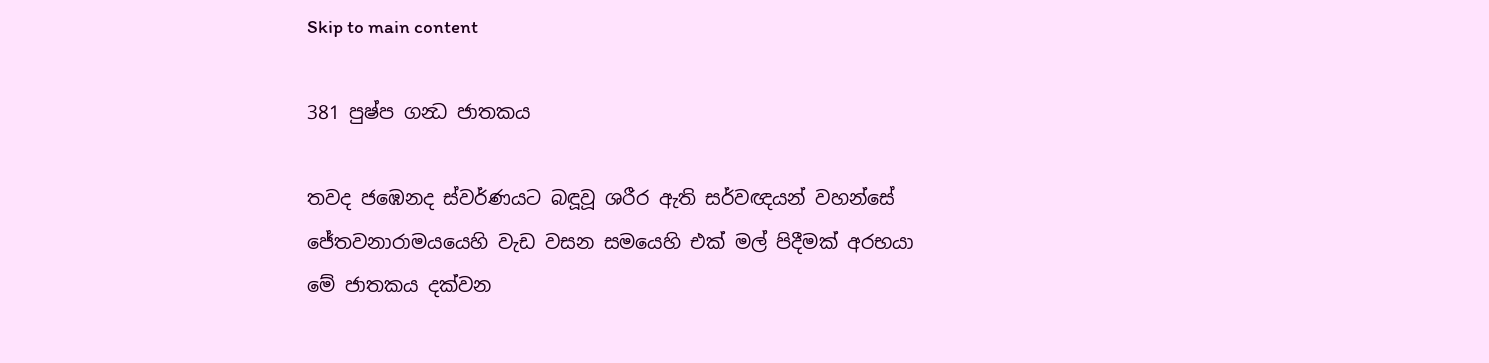Skip to main content

381 පුෂ්ප ගන්‍ධ ජාතකය

තවද ජඹෙනද ස්වර්ණයට බඳූවූ ශරීර ඇති සර්වඥයන් වහන්සේ ජේතවනාරාමයයෙහි වැඩ වසන සමයෙහි එක් මල් පිදීමක් අරභයා මේ ජාතකය දක්වන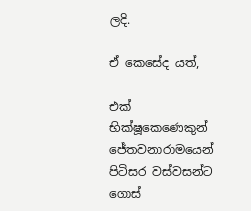ලදි.

ඒ කෙසේද යත්,

එක් භික්ෂූකෙණෙකුන් ජේතවනාරාමයෙන් පිටිසර වස්වසන්ට ගොස්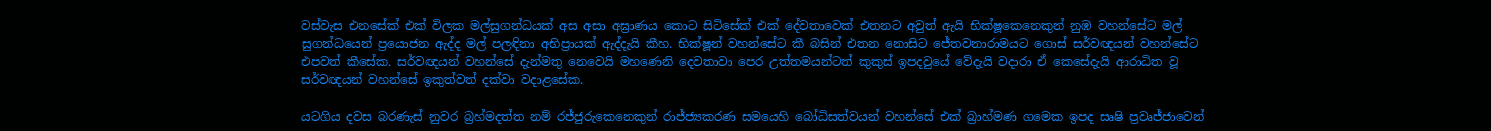වස්වැස එනසේක් එක් විලක මල්සුගන්ධයක් අස අසා අඝ්‍රාණය කොට සිටිසේක් එක් දේවතාවෙක් එතනට අවුත් ඇයි භික්ෂූකෙනෙකුන් නුඹ වහන්සේට මල් සුගන්ධයෙන් ප්‍රයොජන ඇද්ද මල් පලඳිනා අභිප්‍රායක් ඇද්දැයි කීහ. භික්ෂූන් වහන්සේට කී බසින් එතන නොසිට ජේතවනාරාමයට ගොස් සර්වඥයන් වහන්සේට එපවත් කීසේක. සර්වඥයන් වහන්සේ දැන්මතු නෙවෙයි මහණෙනි දෙවතාවා පෙර උත්තමයන්ටත් කුකුස් ඉපදවුයේ වේදැයි වදාරා ඒ කෙසේදැයි ආරාධිත වූ සර්වඥයන් වහන්සේ ඉකුත්වත් දක්වා වදාළසේක.

යටගිය දවස බරණැස් නුවර බ්‍රහ්මදත්ත නම් රජ්ජුරුකෙනෙකුන් රාජ්ජ්‍යකරණ සමයෙහි බෝධිසත්වයන් වහන්සේ එක් බ්‍රාහ්මණ ගමෙක ඉපද සෘෂි ප්‍රවෘජ්ජාවෙන්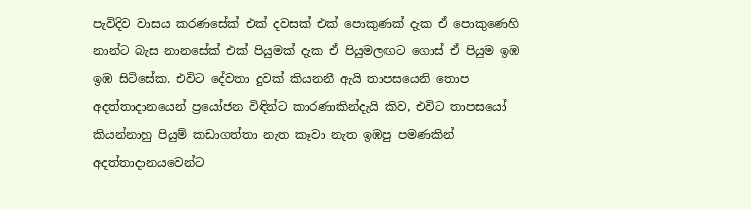පැවිදිව වාසය කරණසේක් එක් දවසක් එක් පොකුණක් දැක ඒ පොකුණෙහි නාන්ට බැස නානසේක් එක් පියුමක් දැක ඒ පියුමලඟට ගොස් ඒ පියුම ඉඹ ඉඹ සිටිසේක. එවිට දේවතා දුවක් කියනනී ඇයි තාපසයෙනි තොප අදත්තාදානයෙන් ප්‍රයෝජන විඳින්ට කාරණාකින්දැයි කිව, එවිට තාපසයෝ කියන්නාහු පියුම් කඩාගත්තා නැත කෑවා නැත ඉඹපු පමණකින් අදත්තාදානයවෙන්ට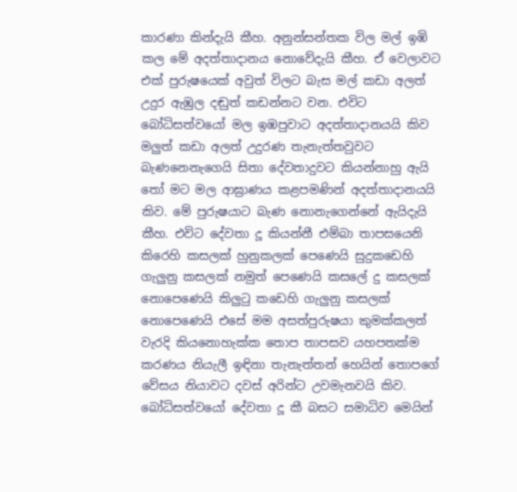කාරණා කින්දැයි කීහ. අනුන්සන්තක විල මල් ඉඹි කල මේ අදත්තාදානය නොවේදැයි කීහ. ඒ වෙලාවට එක් පුරුෂයෙක් අවුත් විලට බැස මල් කඩා අලත් උදුර ඇඹුල දඬුත් කඩන්නට වන. එවිට බෝධිසත්වයෝ මල ඉඹපුවාට අදත්තාදානයයි කිව මලුත් කඩා අලත් උදුරණ තැනැත්තවුවට බැණනෙනැගෙයි සිතා දේවතාදුවට කියන්නාහු ඇයි තෝ මට මල ආඝ්‍රාණය කළපමණින් අදත්තාදානයයි කිව. මේ පුරුෂයාට බැණ නොනැගෙන්නේ ඇයිදැයි කීහ. එවිට දේවතා දූ කියන්නී එම්බා තාපසයෙනි කිරෙහි කසලක් හුනුකලක් පෙණෙයි සුදුකඩෙහි ගැලුනු කසලක් නමුත් පෙණෙයි කසලේ දු කසලක් නොපෙණෙයි කිලුටු කඩෙහි ගැලුනු කසලක් නොපෙණෙයි එසේ මම අසත්පුරුෂයා කුමක්කලත් වැරදි කියනොහැක්ක තොප තාපසව යහපතක්ම කරණය නියැලී ඉඳිනා තැනැත්තන් හෙයින් තොපගේ වේසය නියාවට දවස් අරින්ට උවමැනවයි කිව. බෝධිසත්වයෝ දේවතා දූ කී බසට සමාධිව මෙයින්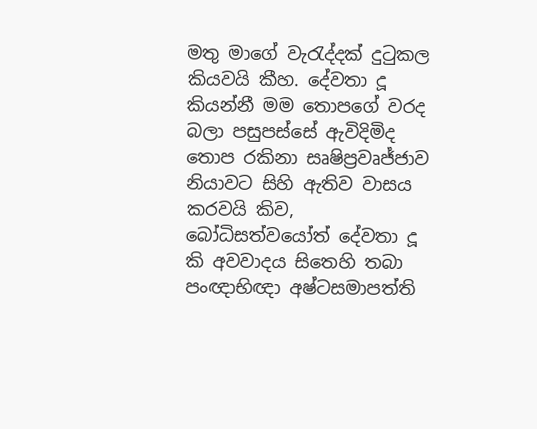මතු මාගේ වැරැද්දක් දුටුකල කියවයි කීහ. දේවතා දූ කියන්නී මම තොපගේ වරද බලා පසුපස්සේ ඇවිදිමිද තොප රකිනා සෘෂිප්‍රවෘජ්ජාව නියාවට සිහි ඇතිව වාසය කරවයි කිව, බෝධිසත්වයෝත් දේවතා දූ කි අවවාදය සිතෙහි තබා පංඥාභිඥා අෂ්ටසමාපත්ති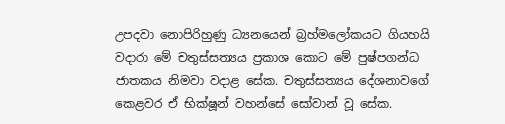උපදවා නොපිරිහුණු ධ්‍යනයෙන් බ්‍රහ්මලෝකයට ගියහයි වදාරා මේ චතුස්සත්‍යය ප්‍රකාශ කොට මේ පුෂ්පගන්ධ ජාතකය නිමවා වදාළ සේක. චතුස්සත්‍යය දේශනාවගේ කෙළවර ඒ භික්ෂූන් වහන්සේ සෝවාන් වූ සේක.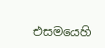එසමයෙහි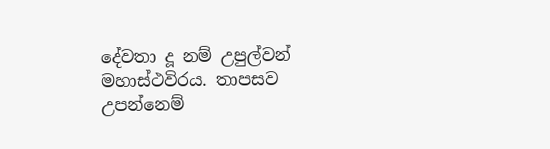දේවතා දූ නම් උපුල්වන් මහාස්ථවිරය. තාපසව උපන්නෙම්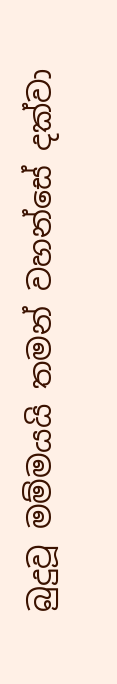බුදුවූ මම්මයයි තමන් වහන්සේ දක්වා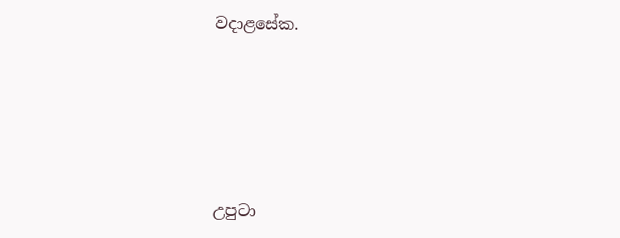වදාළසේක.






උපුටා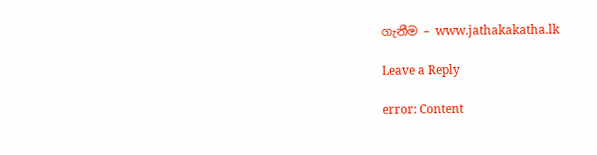ගැනීම – www.jathakakatha.lk

Leave a Reply

error: Content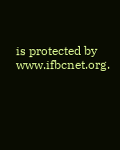is protected by www.ifbcnet.org.